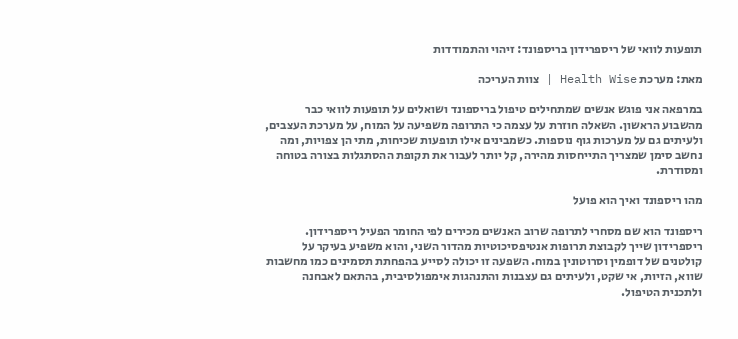תופעות לוואי של ריספרידון בריספונד: זיהוי והתמודדות

מאת: מערכת Health Wise | צוות העריכה

במרפאה אני פוגש אנשים שמתחילים טיפול בריספונד ושואלים על תופעות לוואי כבר מהשבוע הראשון. השאלה חוזרת על עצמה כי התרופה משפיעה על המוח, על מערכת העצבים, ולעיתים גם על מערכות גוף נוספות. כשמבינים אילו תופעות שכיחות, מתי הן צפויות, ומה נחשב סימן שמצריך התייחסות מהירה, קל יותר לעבור את תקופת ההסתגלות בצורה בטוחה ומסודרת.

מהו ריספונד ואיך הוא פועל

ריספונד הוא שם מסחרי לתרופה שרוב האנשים מכירים לפי החומר הפעיל ריספרידון. ריספרידון שייך לקבוצת תרופות אנטיפסיכוטיות מהדור השני, והוא משפיע בעיקר על קולטנים של דופמין וסרוטונין במוח. השפעה זו יכולה לסייע בהפחתת תסמינים כמו מחשבות שווא, הזיות, אי שקט, ולעיתים גם עצבנות והתנהגות אימפולסיבית, בהתאם לאבחנה ולתכנית הטיפול.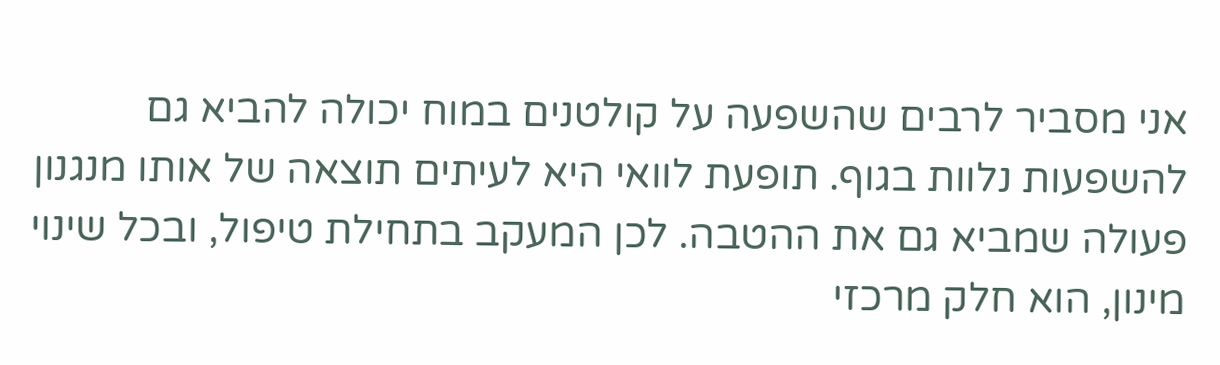אני מסביר לרבים שהשפעה על קולטנים במוח יכולה להביא גם להשפעות נלוות בגוף. תופעת לוואי היא לעיתים תוצאה של אותו מנגנון פעולה שמביא גם את ההטבה. לכן המעקב בתחילת טיפול, ובכל שינוי מינון, הוא חלק מרכזי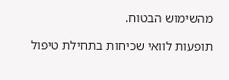מהשימוש הבטוח.

תופעות לוואי שכיחות בתחילת טיפול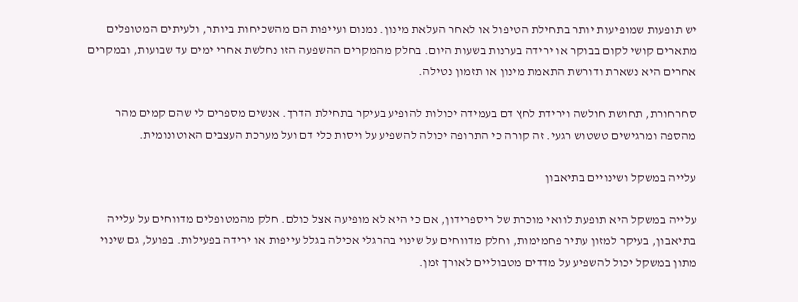יש תופעות שמופיעות יותר בתחילת הטיפול או לאחר העלאת מינון. נמנום ועייפות הם מהשכיחות ביותר, ולעיתים המטופלים מתארים קושי לקום בבוקר או ירידה בערנות בשעות היום. בחלק מהמקרים ההשפעה הזו נחלשת אחרי ימים עד שבועות, ובמקרים אחרים היא נשארת ודורשת התאמת מינון או תזמון נטילה.

סחרחורת, תחושת חולשה וירידת לחץ דם בעמידה יכולות להופיע בעיקר בתחילת הדרך. אנשים מספרים לי שהם קמים מהר מהספה ומרגישים טשטוש רגעי. זה קורה כי התרופה יכולה להשפיע על ויסות כלי דם ועל מערכת העצבים האוטונומית.

עלייה במשקל ושינויים בתיאבון

עלייה במשקל היא תופעת לוואי מוכרת של ריספרידון, אם כי היא לא מופיעה אצל כולם. חלק מהמטופלים מדווחים על עלייה בתיאבון, בעיקר למזון עתיר פחמימות, וחלק מדווחים על שינוי בהרגלי אכילה בגלל עייפות או ירידה בפעילות. בפועל, גם שינוי מתון במשקל יכול להשפיע על מדדים מטבוליים לאורך זמן.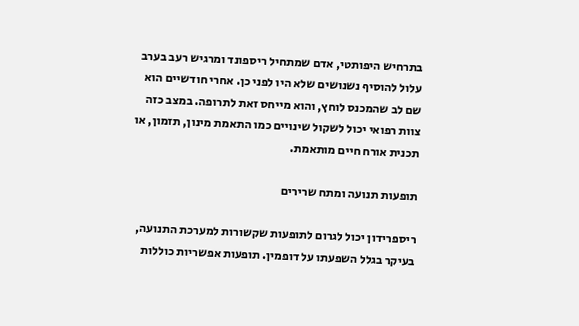בתרחיש היפותטי, אדם שמתחיל ריספונד ומרגיש רעב בערב עלול להוסיף נשנושים שלא היו לפני כן. אחרי חודשיים הוא שם לב שהמכנס לוחץ, והוא מייחס זאת לתרופה. במצב כזה צוות רפואי יכול לשקול שינויים כמו התאמת מינון, תזמון, או תכנית אורח חיים מותאמת.

תופעות תנועה ומתח שרירים

ריספרידון יכול לגרום לתופעות שקשורות למערכת התנועה, בעיקר בגלל השפעתו על דופמין. תופעות אפשריות כוללות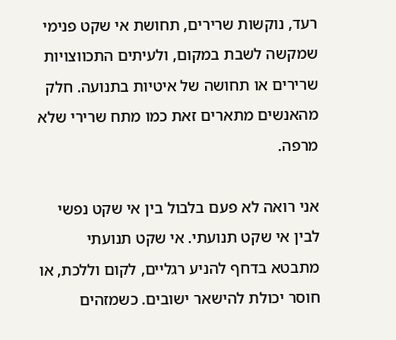רעד, נוקשות שרירים, תחושת אי שקט פנימי שמקשה לשבת במקום, ולעיתים התכווצויות שרירים או תחושה של איטיות בתנועה. חלק מהאנשים מתארים זאת כמו מתח שרירי שלא מרפה.

אני רואה לא פעם בלבול בין אי שקט נפשי לבין אי שקט תנועתי. אי שקט תנועתי מתבטא בדחף להניע רגליים, לקום וללכת, או חוסר יכולת להישאר ישובים. כשמזהים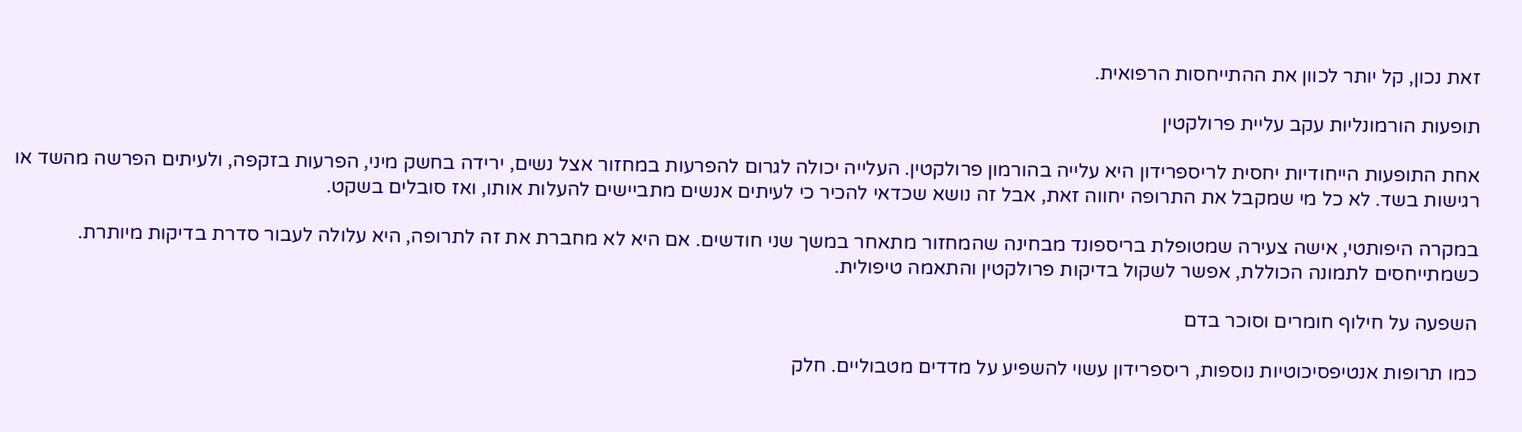זאת נכון, קל יותר לכוון את ההתייחסות הרפואית.

תופעות הורמונליות עקב עליית פרולקטין

אחת התופעות הייחודיות יחסית לריספרידון היא עלייה בהורמון פרולקטין. העלייה יכולה לגרום להפרעות במחזור אצל נשים, ירידה בחשק מיני, הפרעות בזקפה, ולעיתים הפרשה מהשד או רגישות בשד. לא כל מי שמקבל את התרופה יחווה זאת, אבל זה נושא שכדאי להכיר כי לעיתים אנשים מתביישים להעלות אותו, ואז סובלים בשקט.

במקרה היפותטי, אישה צעירה שמטופלת בריספונד מבחינה שהמחזור מתאחר במשך שני חודשים. אם היא לא מחברת את זה לתרופה, היא עלולה לעבור סדרת בדיקות מיותרת. כשמתייחסים לתמונה הכוללת, אפשר לשקול בדיקות פרולקטין והתאמה טיפולית.

השפעה על חילוף חומרים וסוכר בדם

כמו תרופות אנטיפסיכוטיות נוספות, ריספרידון עשוי להשפיע על מדדים מטבוליים. חלק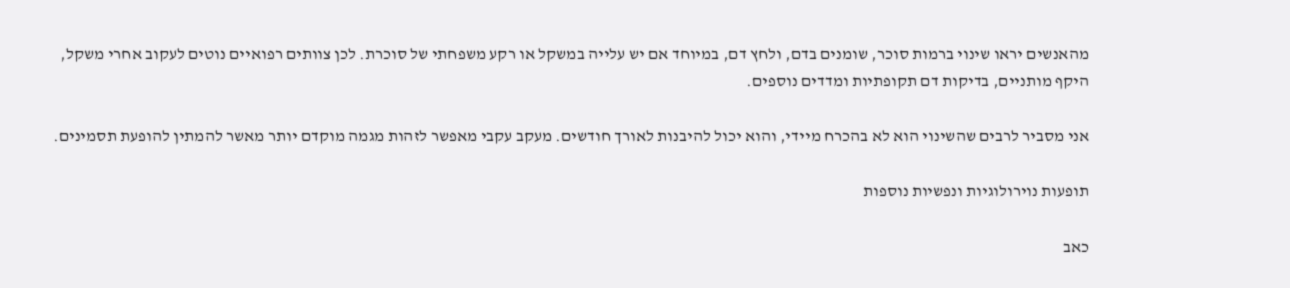מהאנשים יראו שינוי ברמות סוכר, שומנים בדם, ולחץ דם, במיוחד אם יש עלייה במשקל או רקע משפחתי של סוכרת. לכן צוותים רפואיים נוטים לעקוב אחרי משקל, היקף מותניים, בדיקות דם תקופתיות ומדדים נוספים.

אני מסביר לרבים שהשינוי הוא לא בהכרח מיידי, והוא יכול להיבנות לאורך חודשים. מעקב עקבי מאפשר לזהות מגמה מוקדם יותר מאשר להמתין להופעת תסמינים.

תופעות נוירולוגיות ונפשיות נוספות

כאב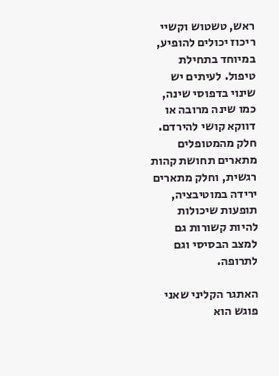ראש, טשטוש וקשיי ריכוז יכולים להופיע, במיוחד בתחילת טיפול. לעיתים יש שינוי בדפוסי שינה, כמו שינה מרובה או דווקא קושי להירדם. חלק מהמטופלים מתארים תחושת קהות רגשית, וחלק מתארים ירידה במוטיבציה, תופעות שיכולות להיות קשורות גם למצב הבסיסי וגם לתרופה.

האתגר הקליני שאני פוגש הוא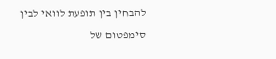להבחין בין תופעת לוואי לבין סימפטום של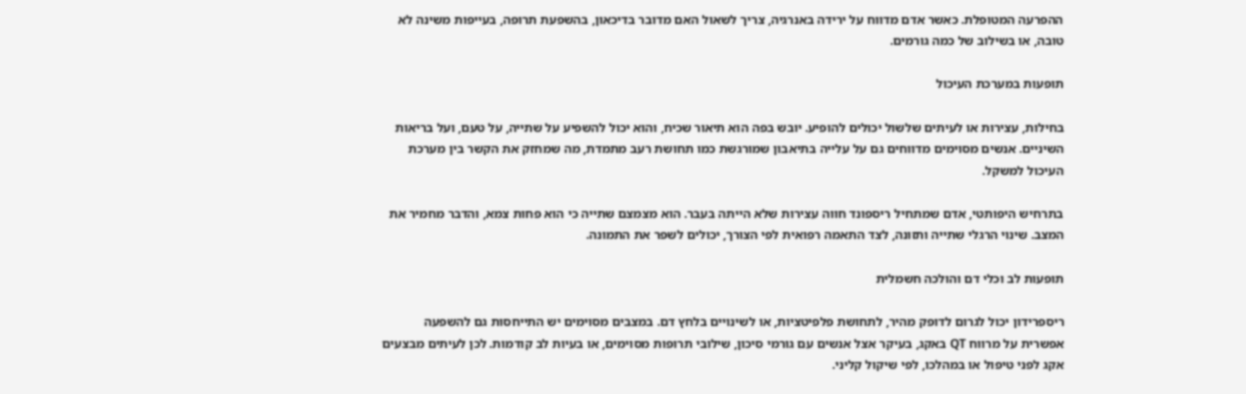ההפרעה המטופלת. כאשר אדם מדווח על ירידה באנרגיה, צריך לשאול האם מדובר בדיכאון, בהשפעת תרופה, בעייפות משינה לא טובה, או בשילוב של כמה גורמים.

תופעות במערכת העיכול

בחילות, עצירות או לעיתים שלשול יכולים להופיע. יובש בפה הוא תיאור שכיח, והוא יכול להשפיע על שתייה, על טעם, ועל בריאות השיניים. אנשים מסוימים מדווחים גם על עלייה בתיאבון שמורגשת כמו תחושת רעב מתמדת, מה שמחזק את הקשר בין מערכת העיכול למשקל.

בתרחיש היפותטי, אדם שמתחיל ריספונד חווה עצירות שלא הייתה בעבר. הוא מצמצם שתייה כי הוא פחות צמא, והדבר מחמיר את המצב. שינוי הרגלי שתייה ותזונה, לצד התאמה רפואית לפי הצורך, יכולים לשפר את התמונה.

תופעות לב וכלי דם והולכה חשמלית

ריספרידון יכול לגרום לדופק מהיר, לתחושת פלפיטציות, או לשינויים בלחץ דם. במצבים מסוימים יש התייחסות גם להשפעה אפשרית על מרווח QT באקג, בעיקר אצל אנשים עם גורמי סיכון, שילובי תרופות מסוימים, או בעיות לב קודמות. לכן לעיתים מבצעים אקג לפני טיפול או במהלכו, לפי שיקול קליני.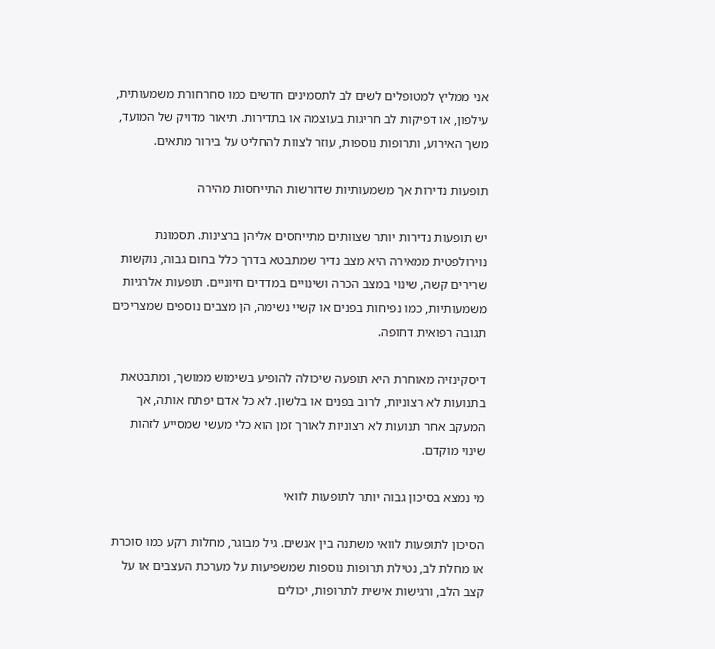אני ממליץ למטופלים לשים לב לתסמינים חדשים כמו סחרחורת משמעותית, עילפון, או דפיקות לב חריגות בעוצמה או בתדירות. תיאור מדויק של המועד, משך האירוע, ותרופות נוספות, עוזר לצוות להחליט על בירור מתאים.

תופעות נדירות אך משמעותיות שדורשות התייחסות מהירה

יש תופעות נדירות יותר שצוותים מתייחסים אליהן ברצינות. תסמונת נוירולפטית ממאירה היא מצב נדיר שמתבטא בדרך כלל בחום גבוה, נוקשות שרירים קשה, שינוי במצב הכרה ושינויים במדדים חיוניים. תופעות אלרגיות משמעותיות, כמו נפיחות בפנים או קשיי נשימה, הן מצבים נוספים שמצריכים תגובה רפואית דחופה.

דיסקינזיה מאוחרת היא תופעה שיכולה להופיע בשימוש ממושך, ומתבטאת בתנועות לא רצוניות, לרוב בפנים או בלשון. לא כל אדם יפתח אותה, אך המעקב אחר תנועות לא רצוניות לאורך זמן הוא כלי מעשי שמסייע לזהות שינוי מוקדם.

מי נמצא בסיכון גבוה יותר לתופעות לוואי

הסיכון לתופעות לוואי משתנה בין אנשים. גיל מבוגר, מחלות רקע כמו סוכרת או מחלת לב, נטילת תרופות נוספות שמשפיעות על מערכת העצבים או על קצב הלב, ורגישות אישית לתרופות, יכולים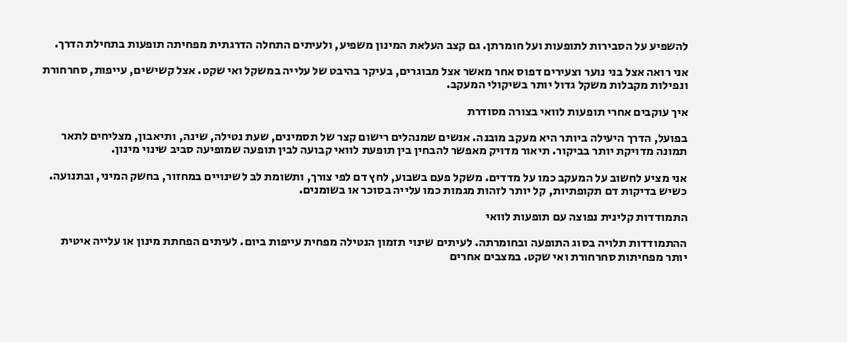להשפיע על הסבירות לתופעות ועל חומרתן. גם קצב העלאת המינון משפיע, ולעיתים התחלה הדרגתית מפחיתה תופעות בתחילת הדרך.

אני רואה אצל בני נוער וצעירים דפוס אחר מאשר אצל מבוגרים, בעיקר בהיבט של עלייה במשקל ואי שקט. אצל קשישים, עייפות, סחרחורת ונפילות מקבלות משקל גדול יותר בשיקולי המעקב.

איך עוקבים אחרי תופעות לוואי בצורה מסודרת

בפועל, הדרך היעילה ביותר היא מעקב מובנה. אנשים שמנהלים רישום קצר של תסמינים, שעת נטילה, שינה, ותיאבון, מצליחים לתאר תמונה מדויקת יותר בביקור. תיאור מדויק מאפשר להבחין בין תופעת לוואי קבועה לבין תופעה שמופיעה סביב שינוי מינון.

אני מציע לחשוב על המעקב כמו על מדדים. משקל פעם בשבוע, לחץ דם לפי צורך, ותשומת לב לשינויים במחזור, בחשק המיני, ובתנועה. כשיש בדיקות דם תקופתיות, קל יותר לזהות מגמות כמו עלייה בסוכר או בשומנים.

התמודדות קלינית נפוצה עם תופעות לוואי

ההתמודדות תלויה בסוג התופעה ובחומרתה. לעיתים שינוי תזמון הנטילה מפחית עייפות ביום. לעיתים הפחתת מינון או עלייה איטית יותר מפחיתות סחרחורת ואי שקט. במצבים אחרים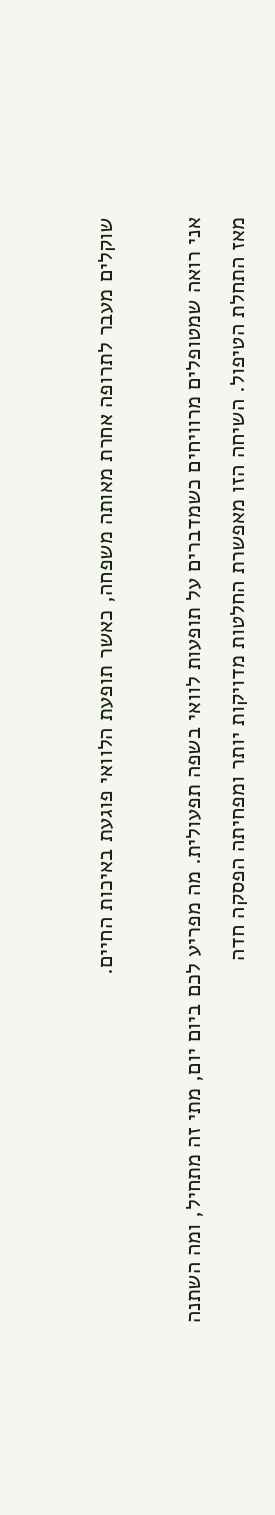שוקלים מעבר לתרופה אחרת מאותה משפחה, כאשר תופעת הלוואי פוגעת באיכות החיים.

אני רואה שמטופלים מרוויחים כשמדברים על תופעות לוואי בשפה תפעולית. מה מפריע לכם ביום יום, מתי זה מתחיל, ומה השתנה מאז התחלת הטיפול. השיחה הזו מאפשרת החלטות מדויקות יותר ומפחיתה הפסקה חדה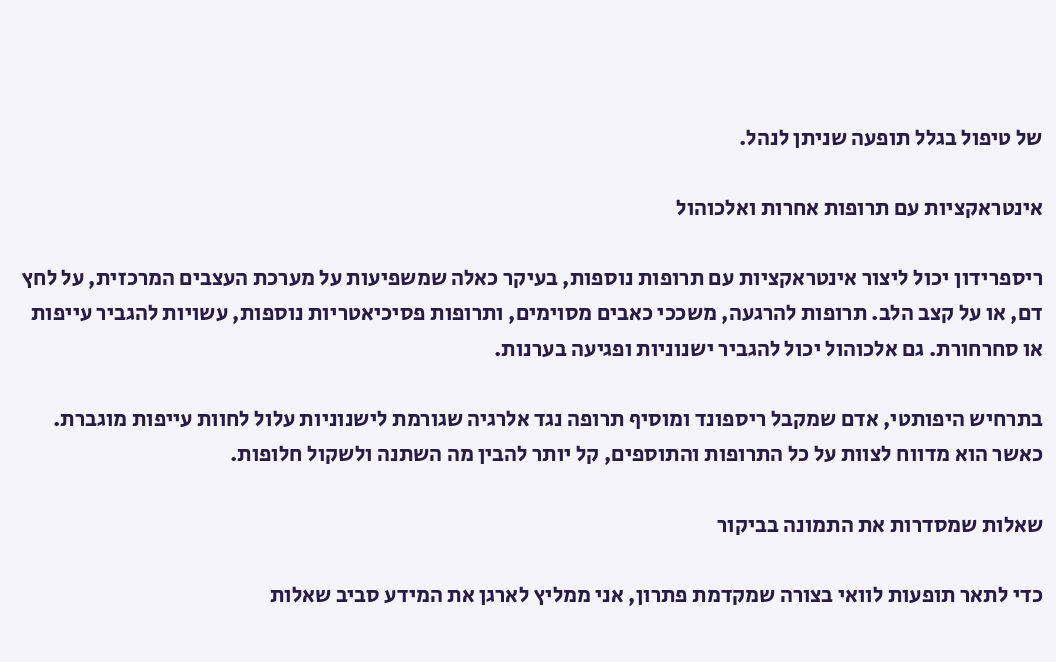של טיפול בגלל תופעה שניתן לנהל.

אינטראקציות עם תרופות אחרות ואלכוהול

ריספרידון יכול ליצור אינטראקציות עם תרופות נוספות, בעיקר כאלה שמשפיעות על מערכת העצבים המרכזית, על לחץ דם, או על קצב הלב. תרופות להרגעה, משככי כאבים מסוימים, ותרופות פסיכיאטריות נוספות, עשויות להגביר עייפות או סחרחורת. גם אלכוהול יכול להגביר ישנוניות ופגיעה בערנות.

בתרחיש היפותטי, אדם שמקבל ריספונד ומוסיף תרופה נגד אלרגיה שגורמת לישנוניות עלול לחוות עייפות מוגברת. כאשר הוא מדווח לצוות על כל התרופות והתוספים, קל יותר להבין מה השתנה ולשקול חלופות.

שאלות שמסדרות את התמונה בביקור

כדי לתאר תופעות לוואי בצורה שמקדמת פתרון, אני ממליץ לארגן את המידע סביב שאלות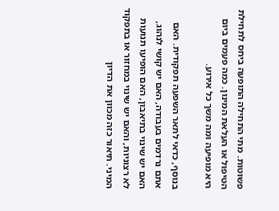פשוטות. מתי התחילה התופעה ביחס לתחילת הטיפול או העלאת המינון. כמה פעמים ביום היא מופיעה ומה משך כל אירוע.

בנוסף, כדאי לתאר השפעה תפקודית. האם אתם נרדמים בעבודה, האם יש קושי לנהוג, האם יש שינוי בתיאבון, האם הופיעו תנועות לא רצוניות, והאם יש שינוי במחזור או בתפקוד המיני. תיאור כזה מכוון את הדיון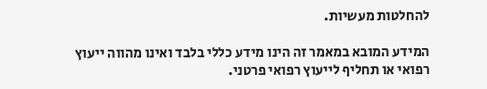להחלטות מעשיות.

המידע המובא במאמר זה הינו מידע כללי בלבד ואינו מהווה ייעוץ רפואי או תחליף לייעוץ רפואי פרטני.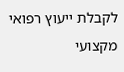לקבלת ייעוץ רפואי מקצועי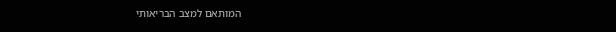המותאם למצב הבריאותי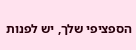הספציפי שלך, יש לפנות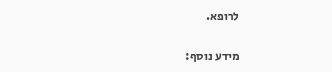לרופא.

מידע נוסף: